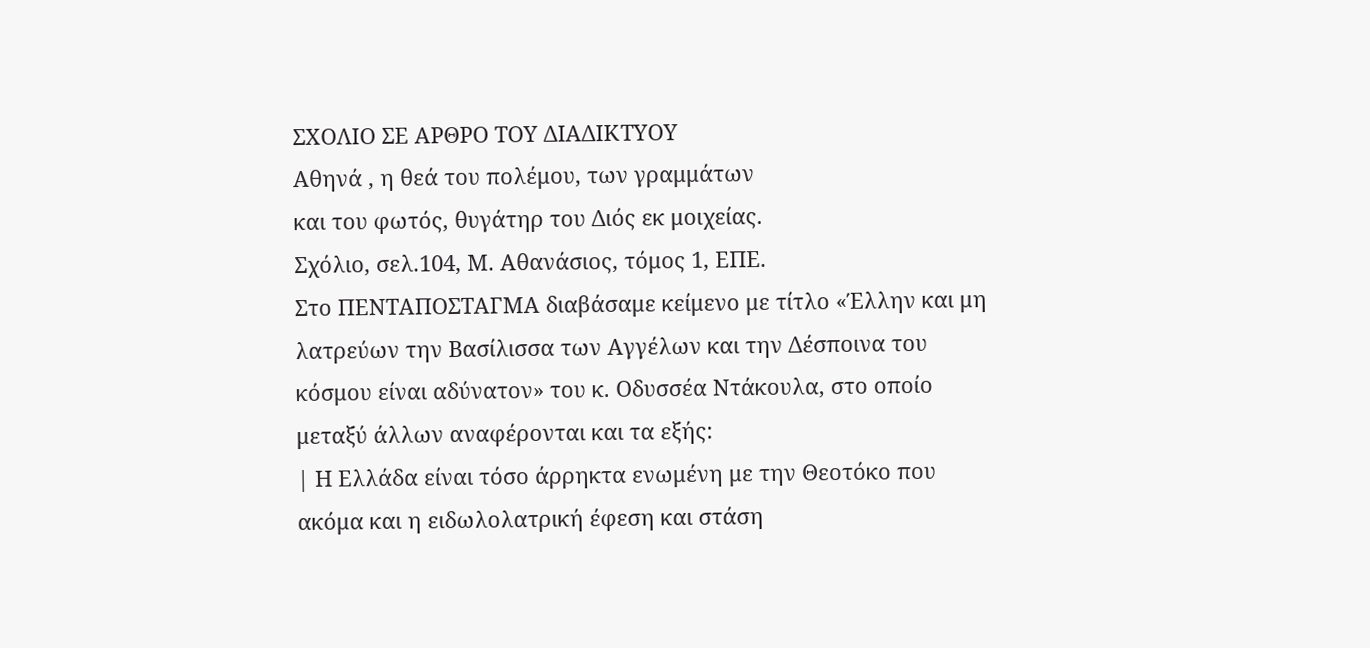ΣΧΟΛΙΟ ΣΕ ΑΡΘΡΟ ΤΟΥ ΔΙΑΔΙΚΤΥΟΥ
Αθηνά , η θεά του πολέμου, των γραμμάτων
και του φωτός, θυγάτηρ του Διός εκ μοιχείας.
Σχόλιο, σελ.104, Μ. Αθανάσιος, τόμος 1, ΕΠΕ.
Στο ΠΕΝΤΑΠΟΣΤΑΓΜΑ διαβάσαμε κείμενο με τίτλο «Έλλην και μη λατρεύων την Βασίλισσα των Αγγέλων και την Δέσποινα του κόσμου είναι αδύνατον» του κ. Οδυσσέα Ντάκουλα, στο οποίο μεταξύ άλλων αναφέρονται και τα εξής:
| Η Ελλάδα είναι τόσο άρρηκτα ενωμένη με την Θεοτόκο που ακόμα και η ειδωλολατρική έφεση και στάση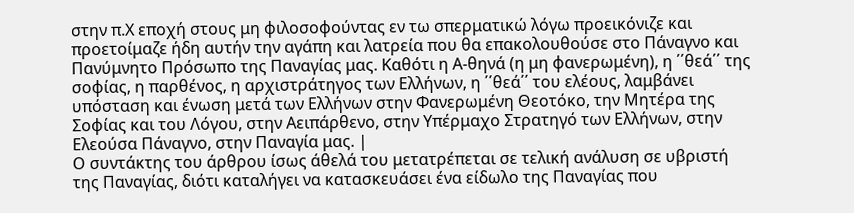στην π.Χ εποχή στους μη φιλοσοφούντας εν τω σπερματικώ λόγω προεικόνιζε και προετοίμαζε ήδη αυτήν την αγάπη και λατρεία που θα επακολουθούσε στο Πάναγνο και Πανύμνητο Πρόσωπο της Παναγίας μας. Καθότι η Α-θηνά (η μη φανερωμένη), η ΄΄θεά΄΄ της σοφίας, η παρθένος, η αρχιστράτηγος των Ελλήνων, η ΄΄θεά΄΄ του ελέους, λαμβάνει υπόσταση και ένωση μετά των Ελλήνων στην Φανερωμένη Θεοτόκο, την Μητέρα της Σοφίας και του Λόγου, στην Αειπάρθενο, στην Υπέρμαχο Στρατηγό των Ελλήνων, στην Ελεούσα Πάναγνο, στην Παναγία μας. |
Ο συντάκτης του άρθρου ίσως άθελά του μετατρέπεται σε τελική ανάλυση σε υβριστή της Παναγίας, διότι καταλήγει να κατασκευάσει ένα είδωλο της Παναγίας που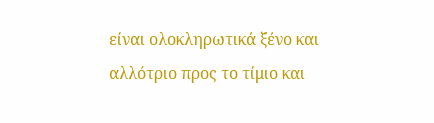είναι ολοκληρωτικά ξένο και αλλότριο προς το τίμιο και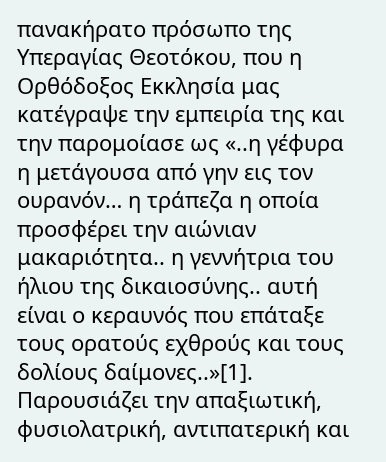πανακήρατο πρόσωπο της Υπεραγίας Θεοτόκου, που η Ορθόδοξος Εκκλησία μας κατέγραψε την εμπειρία της και την παρομοίασε ως «..η γέφυρα η μετάγουσα από γην εις τον ουρανόν… η τράπεζα η οποία προσφέρει την αιώνιαν μακαριότητα.. η γεννήτρια του ήλιου της δικαιοσύνης.. αυτή είναι ο κεραυνός που επάταξε τους ορατούς εχθρούς και τους δολίους δαίμονες..»[1]. Παρουσιάζει την απαξιωτική, φυσιολατρική, αντιπατερική και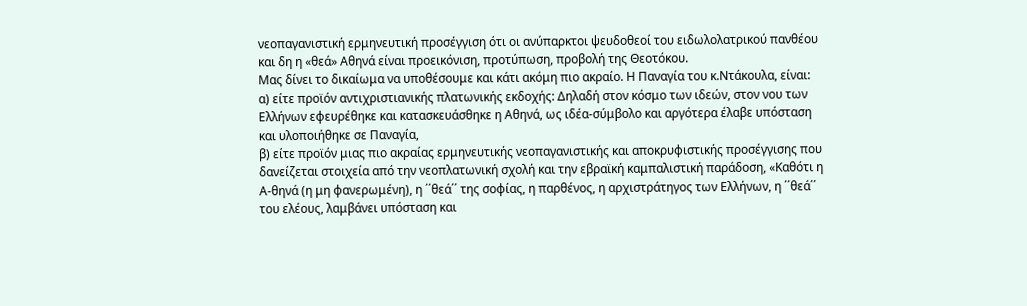νεοπαγανιστική ερμηνευτική προσέγγιση ότι οι ανύπαρκτοι ψευδοθεοί του ειδωλολατρικού πανθέου και δη η «θεά» Αθηνά είναι προεικόνιση, προτύπωση, προβολή της Θεοτόκου.
Μας δίνει το δικαίωμα να υποθέσουμε και κάτι ακόμη πιο ακραίο. Η Παναγία του κ.Ντάκουλα, είναι:
α) είτε προϊόν αντιχριστιανικής πλατωνικής εκδοχής: Δηλαδή στον κόσμο των ιδεών, στον νου των Ελλήνων εφευρέθηκε και κατασκευάσθηκε η Αθηνά, ως ιδέα-σύμβολο και αργότερα έλαβε υπόσταση και υλοποιήθηκε σε Παναγία,
β) είτε προϊόν μιας πιο ακραίας ερμηνευτικής νεοπαγανιστικής και αποκρυφιστικής προσέγγισης που δανείζεται στοιχεία από την νεοπλατωνική σχολή και την εβραϊκή καμπαλιστική παράδοση, «Καθότι η Α-θηνά (η μη φανερωμένη), η ΄΄θεά΄΄ της σοφίας, η παρθένος, η αρχιστράτηγος των Ελλήνων, η ΄΄θεά΄΄ του ελέους, λαμβάνει υπόσταση και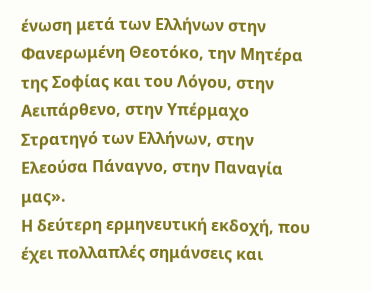ένωση μετά των Ελλήνων στην Φανερωμένη Θεοτόκο, την Μητέρα της Σοφίας και του Λόγου, στην Αειπάρθενο, στην Υπέρμαχο Στρατηγό των Ελλήνων, στην Ελεούσα Πάναγνο, στην Παναγία μας».
Η δεύτερη ερμηνευτική εκδοχή, που έχει πολλαπλές σημάνσεις και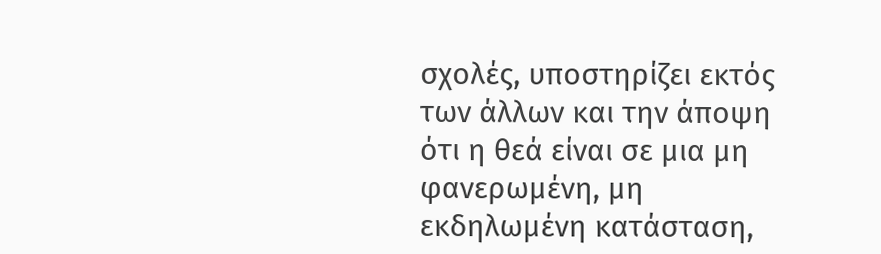σχολές, υποστηρίζει εκτός των άλλων και την άποψη ότι η θεά είναι σε μια μη φανερωμένη, μη εκδηλωμένη κατάσταση,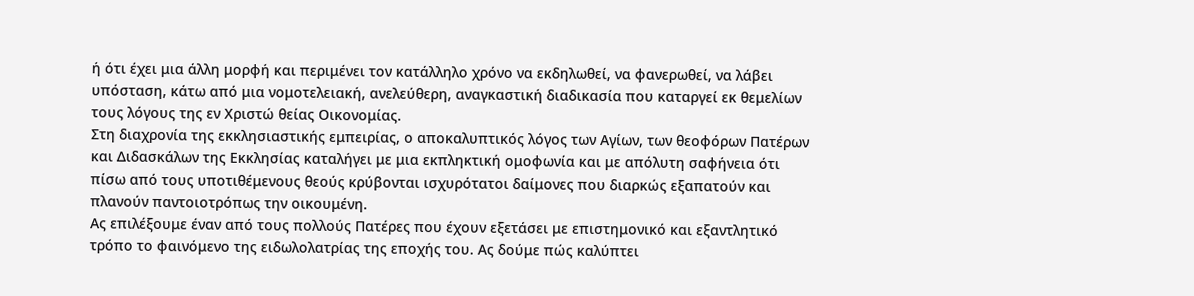ή ότι έχει μια άλλη μορφή και περιμένει τον κατάλληλο χρόνο να εκδηλωθεί, να φανερωθεί, να λάβει υπόσταση, κάτω από μια νομοτελειακή, ανελεύθερη, αναγκαστική διαδικασία που καταργεί εκ θεμελίων τους λόγους της εν Χριστώ θείας Οικονομίας.
Στη διαχρονία της εκκλησιαστικής εμπειρίας, ο αποκαλυπτικός λόγος των Αγίων, των θεοφόρων Πατέρων και Διδασκάλων της Εκκλησίας καταλήγει με μια εκπληκτική ομοφωνία και με απόλυτη σαφήνεια ότι πίσω από τους υποτιθέμενους θεούς κρύβονται ισχυρότατοι δαίμονες που διαρκώς εξαπατούν και πλανούν παντοιοτρόπως την οικουμένη.
Ας επιλέξουμε έναν από τους πολλούς Πατέρες που έχουν εξετάσει με επιστημονικό και εξαντλητικό τρόπο το φαινόμενο της ειδωλολατρίας της εποχής του. Ας δούμε πώς καλύπτει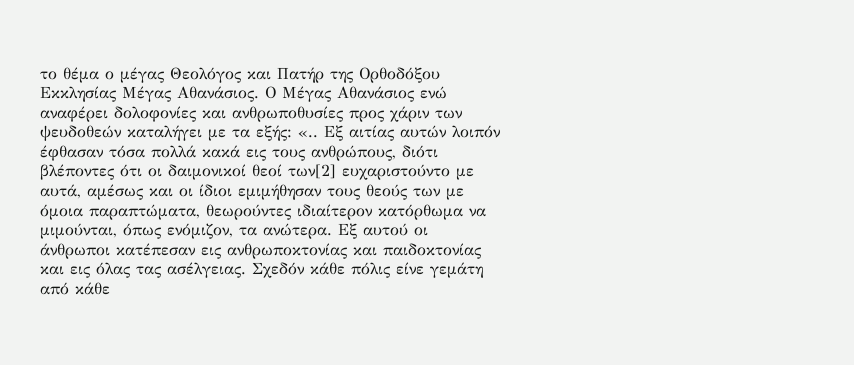το θέμα ο μέγας Θεολόγος και Πατήρ της Ορθοδόξου Εκκλησίας Μέγας Αθανάσιος. Ο Μέγας Αθανάσιος ενώ αναφέρει δολοφονίες και ανθρωποθυσίες προς χάριν των ψευδοθεών καταλήγει με τα εξής: «.. Εξ αιτίας αυτών λοιπόν έφθασαν τόσα πολλά κακά εις τους ανθρώπους, διότι βλέποντες ότι οι δαιμονικοί θεοί των[2] ευχαριστούντο με αυτά, αμέσως και οι ίδιοι εμιμήθησαν τους θεούς των με όμοια παραπτώματα, θεωρούντες ιδιαίτερον κατόρθωμα να μιμούνται, όπως ενόμιζον, τα ανώτερα. Εξ αυτού οι άνθρωποι κατέπεσαν εις ανθρωποκτονίας και παιδοκτονίας και εις όλας τας ασέλγειας. Σχεδόν κάθε πόλις είνε γεμάτη από κάθε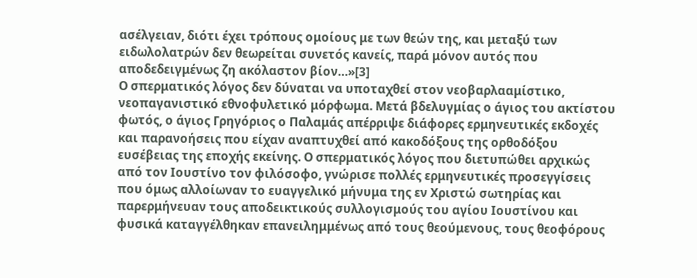ασέλγειαν, διότι έχει τρόπους ομοίους με των θεών της, και μεταξύ των ειδωλολατρών δεν θεωρείται συνετός κανείς, παρά μόνον αυτός που αποδεδειγμένως ζη ακόλαστον βίον…»[3]
Ο σπερματικός λόγος δεν δύναται να υποταχθεί στον νεοβαρλααμίστικο, νεοπαγανιστικό εθνοφυλετικό μόρφωμα. Μετά βδελυγμίας ο άγιος του ακτίστου φωτός, ο άγιος Γρηγόριος ο Παλαμάς απέρριψε διάφορες ερμηνευτικές εκδοχές και παρανοήσεις που είχαν αναπτυχθεί από κακοδόξους της ορθοδόξου ευσέβειας της εποχής εκείνης. Ο σπερματικός λόγος που διετυπώθει αρχικώς από τον Ιουστίνο τον φιλόσοφο, γνώρισε πολλές ερμηνευτικές προσεγγίσεις που όμως αλλοίωναν το ευαγγελικό μήνυμα της εν Χριστώ σωτηρίας και παρερμήνευαν τους αποδεικτικούς συλλογισμούς του αγίου Ιουστίνου και φυσικά καταγγέλθηκαν επανειλημμένως από τους θεούμενους, τους θεοφόρους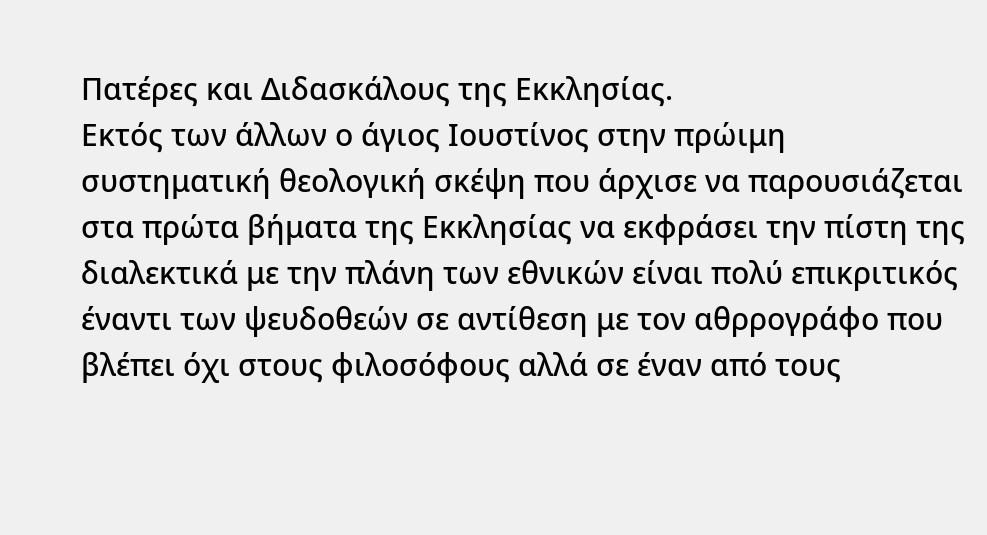Πατέρες και Διδασκάλους της Εκκλησίας.
Εκτός των άλλων ο άγιος Ιουστίνος στην πρώιμη συστηματική θεολογική σκέψη που άρχισε να παρουσιάζεται στα πρώτα βήματα της Εκκλησίας να εκφράσει την πίστη της διαλεκτικά με την πλάνη των εθνικών είναι πολύ επικριτικός έναντι των ψευδοθεών σε αντίθεση με τον αθρρογράφο που βλέπει όχι στους φιλοσόφους αλλά σε έναν από τους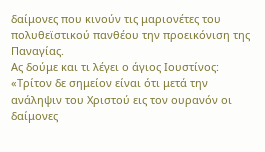δαίμονες που κινούν τις μαριονέτες του πολυθεϊστικού πανθέου την προεικόνιση της Παναγίας.
Ας δούμε και τι λέγει ο άγιος Ιουστίνος: «Τρίτον δε σημείον είναι ότι μετά την ανάληψιν του Χριστού εις τον ουρανόν οι δαίμονες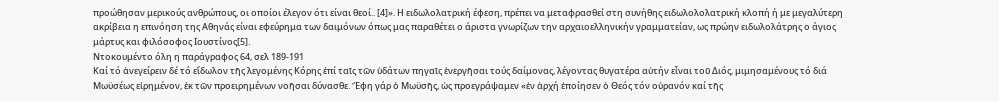προώθησαν μερικούς ανθρώπους, οι οποίοι έλεγον ότι είναι θεοί.. [4]». Η ειδωλολατρική έφεση, πρέπει να μεταφρασθεί στη συνήθης ειδωλολολατρική κλοπή ή με μεγαλύτερη ακρίβεια η επινόηση της Αθηνάς είναι εφεύρημα των δαιμόνων όπως μας παραθέτει ο άριστα γνωρίζων την αρχαιοελληνικήν γραμματείαν, ως πρώην ειδωλολάτρης ο άγιος μάρτυς και φιλόσοφος Ιουστίνος[5].
Ντοκουμέντο όλη η παράγραφος 64, σελ 189-191
Καί τό ἀνεγείρειν δέ τό εἴδωλον τῆς λεγομένης Κόρης ἐπί ταῖς τῶν ὑδάτων πηγαῖς ἐνεργῆσαι τούς δαίμονας, λέγοντας θυγατέρα αὐτήν εἶναι τοῦ Διός, μιμησαμένους τό διά Μωϋσέως εἰρημένον, ἐκ τῶν προειρημένων νοῆσαι δύνασθε. Ἔφη γάρ ὁ Μωϋσῆς, ὡς προεγράψαμεν «ἐν ἀρχή ἐποίησεν ὁ Θεός τόν οὐρανόν καί τῆς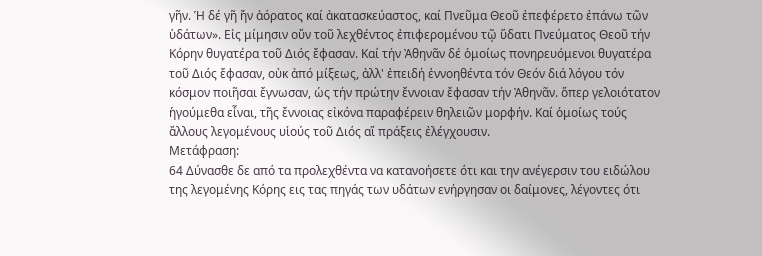γῆν. Ἡ δέ γῆ ἤν ἀόρατος καί ἀκατασκεύαστος, καί Πνεῦμα Θεοῦ ἐπεφέρετο ἐπάνω τῶν ὑδάτων». Εἰς μίμησιν οὔν τοῦ λεχθέντος ἐπιφερομένου τῷ ὕδατι Πνεύματος Θεοῦ τήν Κόρην θυγατέρα τοῦ Διός ἔφασαν. Καί τήν Ἀθηνᾶν δέ ὁμοίως πονηρευόμενοι θυγατέρα τοῦ Διός ἔφασαν, οὐκ ἀπό μίξεως, ἀλλ' ἐπειδή ἐννοηθέντα τόν Θεόν διά λόγου τόν κόσμον ποιῆσαι ἔγνωσαν, ὡς τήν πρώτην ἔννοιαν ἔφασαν τήν Ἀθηνᾶν. ὅπερ γελοιότατον ἡγούμεθα εἶναι, τῆς ἔννοιας εἰκόνα παραφέρειν θηλειῶν μορφήν. Καί ὁμοίως τούς ἄλλους λεγομένους υἱούς τοῦ Διός αἵ πράξεις ἐλέγχουσιν.
Μετάφραση:
64 Δύνασθε δε από τα προλεχθέντα να κατανοήσετε ότι και την ανέγερσιν του ειδώλου της λεγομένης Κόρης εις τας πηγάς των υδάτων ενήργησαν οι δαίμονες, λέγοντες ότι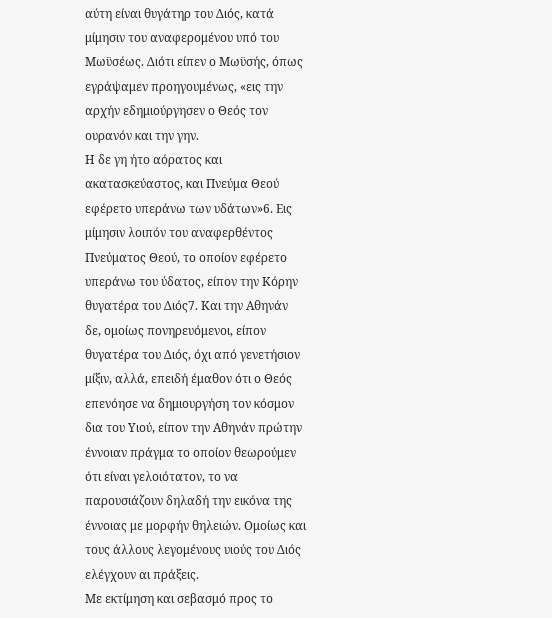αύτη είναι θυγάτηρ του Διός, κατά μίμησιν του αναφερομένου υπό του Μωϋσέως. Διότι είπεν ο Μωϋσής, όπως εγράψαμεν προηγουμένως, «εις την αρχήν εδημιούργησεν ο Θεός τον ουρανόν και την γην.
Η δε γη ήτο αόρατος και ακατασκεύαστος, και Πνεύμα Θεού εφέρετο υπεράνω των υδάτων»6. Εις μίμησιν λοιπόν του αναφερθέντος Πνεύματος Θεού, το οποίον εφέρετο υπεράνω του ύδατος, είπον την Κόρην θυγατέρα του Διός7. Και την Αθηνάν δε, ομοίως πονηρευόμενοι, είπον θυγατέρα του Διός, όχι από γενετήσιον μίξιν, αλλά, επειδή έμαθον ότι ο Θεός επενόησε να δημιουργήση τον κόσμον δια του Υιού, είπον την Αθηνάν πρώτην έννοιαν πράγμα το οποίον θεωρούμεν ότι είναι γελοιότατον, το να παρουσιάζουν δηλαδή την εικόνα της έννοιας με μορφήν θηλειών. Ομοίως και τους άλλους λεγομένους υιούς του Διός ελέγχουν αι πράξεις.
Με εκτίμηση και σεβασμό προς το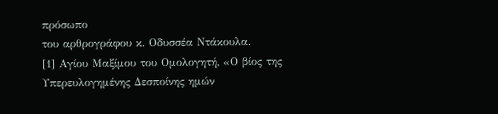πρόσωπο
του αρθρογράφου κ. Οδυσσέα Ντάκουλα.
[1] Αγίου Μαξίμου του Ομολογητή, «Ο βίος της Υπερευλογημένης Δεσποίνης ημών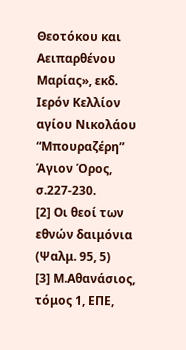Θεοτόκου και Αειπαρθένου Μαρίας», εκδ. Ιερόν Κελλίον αγίου Νικολάου “Μπουραζέρη” Άγιον Όρος, σ.227-230.
[2] Οι θεοί των εθνών δαιμόνια (Ψαλμ. 95, 5)
[3] Μ.Αθανάσιος, τόμος 1, ΕΠΕ,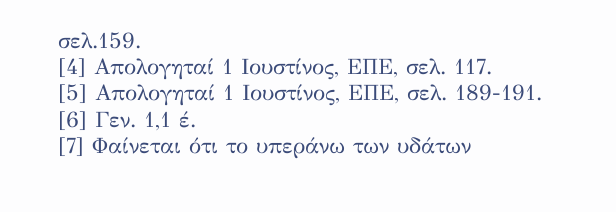σελ.159.
[4] Απολογηταί 1 Ιουστίνος, ΕΠΕ, σελ. 117.
[5] Απολογηταί 1 Ιουστίνος, ΕΠΕ, σελ. 189-191.
[6] Γεν. 1,1 έ.
[7] Φαίνεται ότι το υπεράνω των υδάτων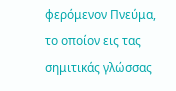φερόμενον Πνεύμα, το οποίον εις τας σημιτικάς γλώσσας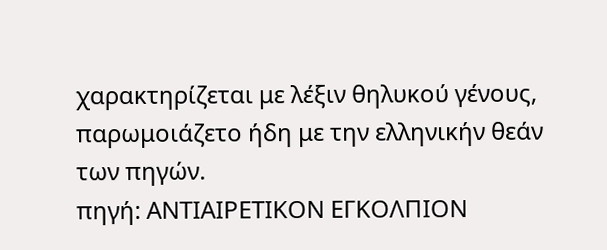χαρακτηρίζεται με λέξιν θηλυκού γένους, παρωμοιάζετο ήδη με την ελληνικήν θεάν των πηγών.
πηγή: ΑΝΤΙΑΙΡΕΤΙΚΟΝ ΕΓΚΟΛΠΙΟΝ